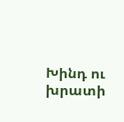Խինդ ու խրատի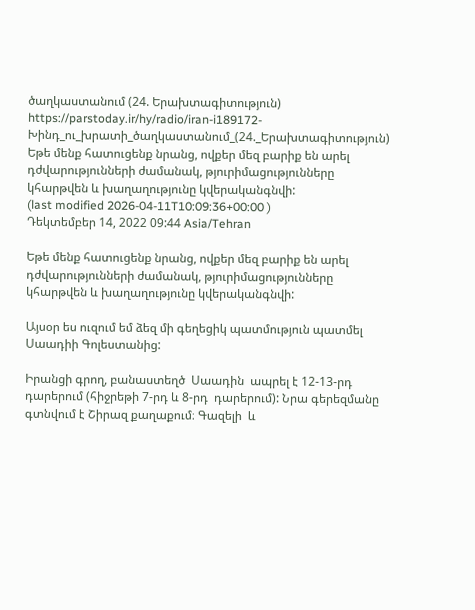ծաղկաստանում (24. Երախտագիտություն)
https://parstoday.ir/hy/radio/iran-i189172-Խինդ_ու_խրատի_ծաղկաստանում_(24._Երախտագիտություն)
Եթե մենք հատուցենք նրանց, ովքեր մեզ բարիք են արել դժվարությունների ժամանակ, թյուրիմացությունները կհարթվեն և խաղաղությունը կվերականգնվի:
(last modified 2026-04-11T10:09:36+00:00 )
Դեկտեմբեր 14, 2022 09:44 Asia/Tehran

Եթե մենք հատուցենք նրանց, ովքեր մեզ բարիք են արել դժվարությունների ժամանակ, թյուրիմացությունները կհարթվեն և խաղաղությունը կվերականգնվի:

Այսօր ես ուզում եմ ձեզ մի գեղեցիկ պատմություն պատմել Սաադիի Գոլեստանից:

Իրանցի գրող, բանաստեղծ  Սաադին  ապրել է 12-13-րդ դարերում (հիջրեթի 7-րդ և 8-րդ  դարերում): Նրա գերեզմանը գտնվում է Շիրազ քաղաքում։ Գազելի  և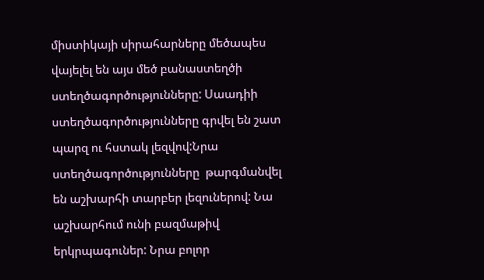միստիկայի սիրահարները մեծապես վայելել են այս մեծ բանաստեղծի ստեղծագործությունները: Սաադիի ստեղծագործությունները գրվել են շատ պարզ ու հստակ լեզվով:Նրա ստեղծագործությունները  թարգմանվել են աշխարհի տարբեր լեզուներով: Նա աշխարհում ունի բազմաթիվ երկրպագուներ: Նրա բոլոր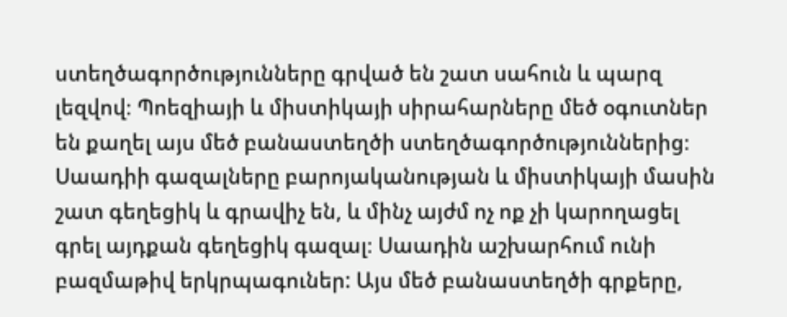ստեղծագործությունները գրված են շատ սահուն և պարզ լեզվով։ Պոեզիայի և միստիկայի սիրահարները մեծ օգուտներ են քաղել այս մեծ բանաստեղծի ստեղծագործություններից։ Սաադիի գազալները բարոյականության և միստիկայի մասին շատ գեղեցիկ և գրավիչ են, և մինչ այժմ ոչ ոք չի կարողացել գրել այդքան գեղեցիկ գազալ։ Սաադին աշխարհում ունի բազմաթիվ երկրպագուներ: Այս մեծ բանաստեղծի գրքերը,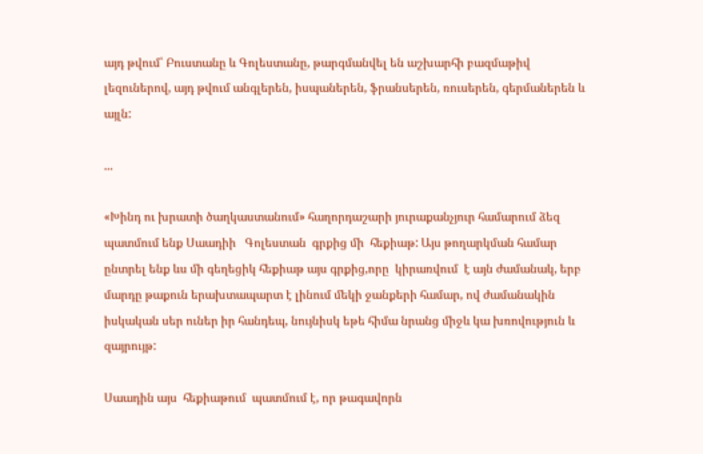այդ թվում՝ Բուստանը և Գոլեստանը, թարգմանվել են աշխարհի բազմաթիվ լեզուներով, այդ թվում անգլերեն, իսպաներեն, ֆրանսերեն, ռուսերեն, գերմաներեն և այլն:

...

«Խինդ ու խրատի ծաղկաստանում» հաղորդաշարի յուրաքանչյուր համարում ձեզ պատմում ենք Սաադիի   Գոլեստան  գրքից մի  հեքիաթ: Այս թողարկման համար ընտրել ենք ևս մի գեղեցիկ հեքիաթ այս գրքից,որը  կիրառվում  է այն ժամանակ, երբ մարդը թաքուն երախտապարտ է լինում մեկի ջանքերի համար, ով ժամանակին իսկական սեր ուներ իր հանդեպ, նույնիսկ եթե հիմա նրանց միջև կա խռովություն և զայրույթ:

Սաադին այս  հեքիաթում  պատմում է, որ թագավորն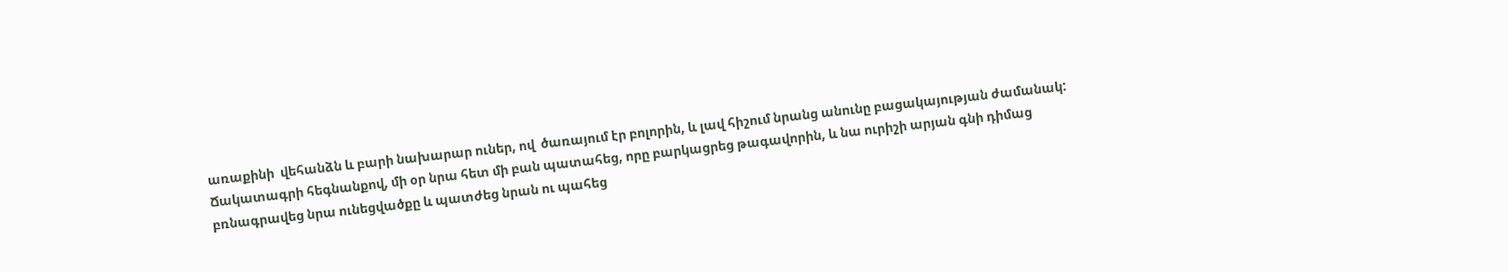առաքինի  վեհանձն և բարի նախարար ուներ, ով  ծառայում էր բոլորին, և լավ հիշում նրանց անունը բացակայության ժամանակ: Ճակատագրի հեգնանքով, մի օր նրա հետ մի բան պատահեց, որը բարկացրեց թագավորին, և նա ուրիշի արյան գնի դիմաց բռնագրավեց նրա ունեցվածքը և պատժեց նրան ու պահեց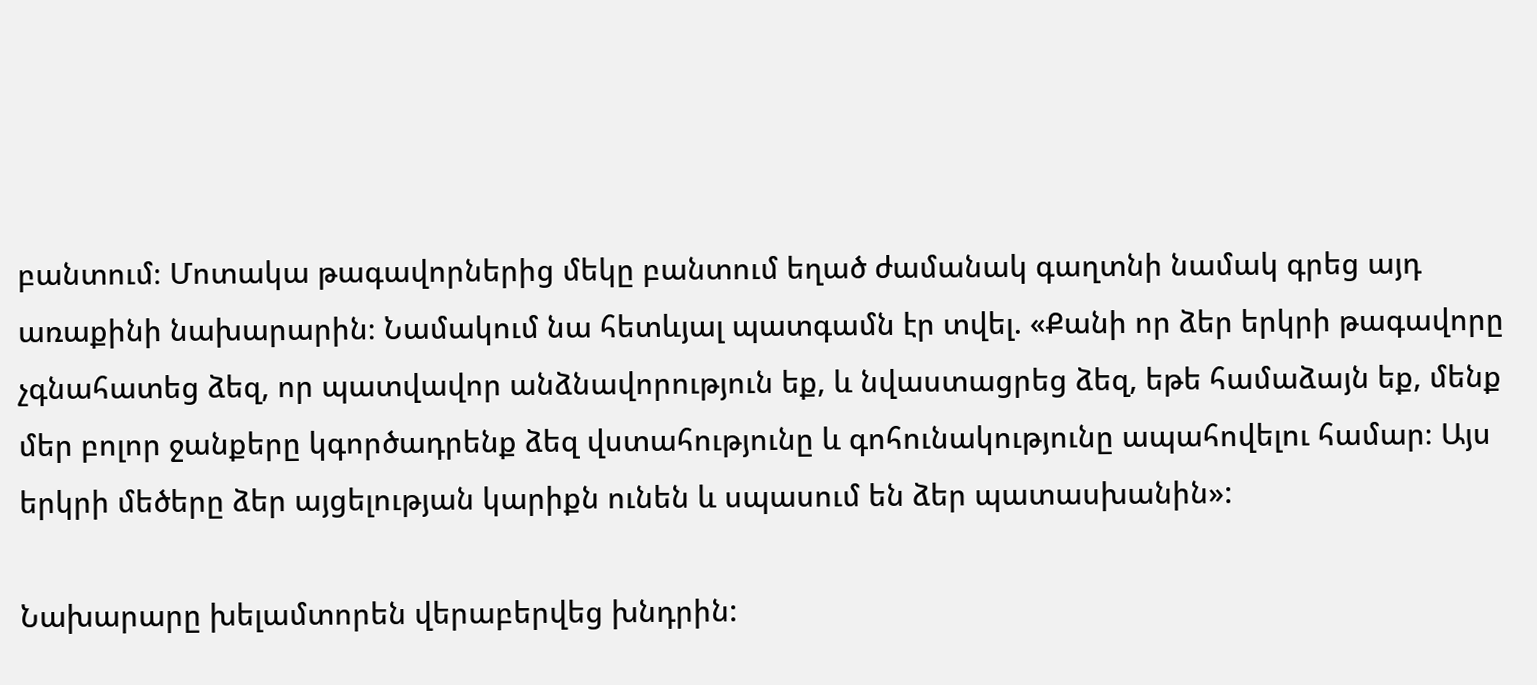բանտում։ Մոտակա թագավորներից մեկը բանտում եղած ժամանակ գաղտնի նամակ գրեց այդ առաքինի նախարարին։ Նամակում նա հետևյալ պատգամն էր տվել. «Քանի որ ձեր երկրի թագավորը չգնահատեց ձեզ, որ պատվավոր անձնավորություն եք, և նվաստացրեց ձեզ, եթե համաձայն եք, մենք մեր բոլոր ջանքերը կգործադրենք ձեզ վստահությունը և գոհունակությունը ապահովելու համար։ Այս երկրի մեծերը ձեր այցելության կարիքն ունեն և սպասում են ձեր պատասխանին»:

Նախարարը խելամտորեն վերաբերվեց խնդրին: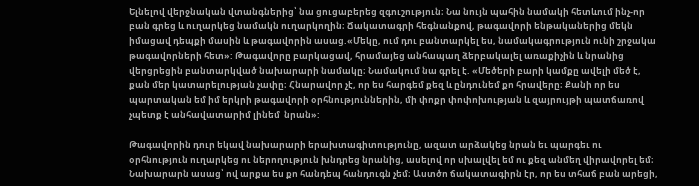Ելնելով վերջնական վտանգներից՝ նա ցուցաբերեց զգուշություն։ Նա նույն պահին նամակի հետևում ինչ-որ բան գրեց և ուղարկեց նամակն ուղարկողին։ Ճակատագրի հեգնանքով, թագավորի ենթականերից մեկն իմացավ դեպքի մասին և թագավորին ասաց.«Մեկը, ում դու բանտարկել ես, նամակագրություն ունի շրջակա թագավորների հետ»: Թագավորը բարկացավ, հրամայեց անհապաղ ձերբակալել առաքիչին և նրանից վերցրեցին բանտարկված նախարարի նամակը։ Նամակում նա գրել է. «Մեծերի բարի կամքը ավելի մեծ է, քան մեր կատարելության չափը։ Հնարավոր չէ, որ ես հարգեմ քեզ և ընդունեմ քո հրավերը։ Քանի որ ես պարտական եմ իմ երկրի թագավորի օրհնություններին, մի փոքր փոփոխության և զայրույթի պատճառով չպետք է անհավատարիմ լինեմ  նրան»:

Թագավորին դուր եկավ նախարարի երախտագիտությունը, ազատ արձակեց նրան եւ պարգեւ ու օրհնություն ուղարկեց ու ներողություն խնդրեց նրանից, ասելով որ սխալվել եմ ու քեզ անմեղ վիրավորել եմ։ Նախարարն ասաց՝ ով արքա ես քո հանդեպ հանդուգն չեմ։ Աստծո ճակատագիրն էր, որ ես տհաճ բան արեցի,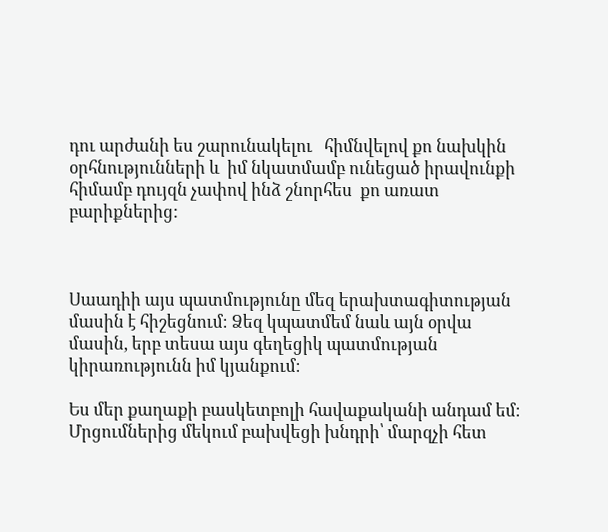դու արժանի ես շարունակելու   հիմնվելով քո նախկին օրհնությունների և  իմ նկատմամբ ունեցած իրավունքի հիմամբ դույզն չափով ինձ շնորհես  քո առատ բարիքներից:



Սաադիի այս պատմությունը մեզ երախտագիտության մասին է հիշեցնում։ Ձեզ կպատմեմ նաև այն օրվա մասին, երբ տեսա այս գեղեցիկ պատմության կիրառությունն իմ կյանքում։

Ես մեր քաղաքի բասկետբոլի հավաքականի անդամ եմ։ Մրցումներից մեկում բախվեցի խնդրի՝ մարզչի հետ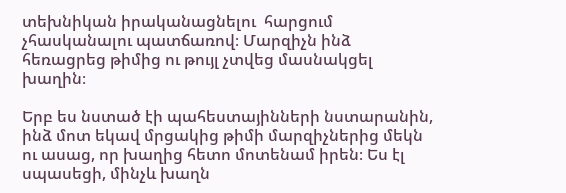տեխնիկան իրականացնելու  հարցում չհասկանալու պատճառով։ Մարզիչն ինձ հեռացրեց թիմից ու թույլ չտվեց մասնակցել խաղին։

Երբ ես նստած էի պահեստայինների նստարանին, ինձ մոտ եկավ մրցակից թիմի մարզիչներից մեկն ու ասաց, որ խաղից հետո մոտենամ իրեն։ Ես էլ սպասեցի, մինչև խաղն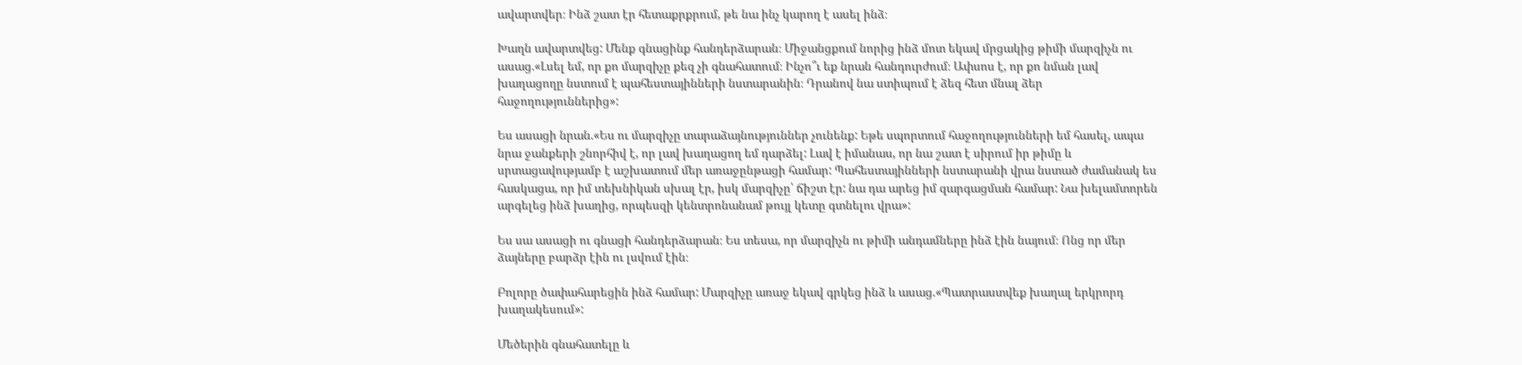ավարտվեր։ Ինձ շատ էր հետաքրքրում, թե նա ինչ կարող է ասել ինձ։

Խաղն ավարտվեց: Մենք գնացինք հանդերձարան։ Միջանցքում նորից ինձ մոտ եկավ մրցակից թիմի մարզիչն ու ասաց.«Լսել եմ, որ քո մարզիչը քեզ չի գնահատում։ Ինչո՞ւ եք նրան հանդուրժում։ Ափսոս է, որ քո նման լավ խաղացողը նստում է պահեստայինների նստարանին։ Դրանով նա ստիպում է ձեզ հետ մնալ ձեր հաջողություններից»:

Ես ասացի նրան.«Ես ու մարզիչը տարաձայնություններ չունենք: Եթե սպորտում հաջողությունների եմ հասել, ապա նրա ջանքերի շնորհիվ է, որ լավ խաղացող եմ դարձել: Լավ է իմանաս, որ նա շատ է սիրում իր թիմը և սրտացավությամբ է աշխատում մեր առաջընթացի համար: Պահեստայինների նստարանի վրա նստած ժամանակ ես հասկացա, որ իմ տեխնիկան սխալ էր, իսկ մարզիչը՝ ճիշտ էր: նա դա արեց իմ զարգացման համար: Նա խելամտորեն արգելեց ինձ խաղից, որպեսզի կենտրոնանամ թույլ կետը գտնելու վրա»:

Ես սա ասացի ու գնացի հանդերձարան։ Ես տեսա, որ մարզիչն ու թիմի անդամները ինձ էին նայում։ Ոնց որ մեր ձայները բարձր էին ու լսվում էին։

Բոլորը ծափահարեցին ինձ համար: Մարզիչը առաջ եկավ գրկեց ինձ և ասաց.«Պատրաստվեք խաղալ երկրորդ խաղակեսում»:

Մեծերին գնահատելը և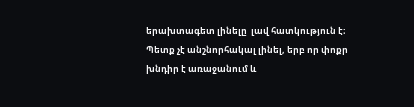երախտագետ լինելը  լավ հատկություն է։ Պետք չէ անշնորհակալ լինել, երբ որ փոքր խնդիր է առաջանում և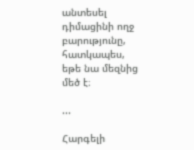անտեսել դիմացինի ողջ բարությունը, հատկապես, եթե նա մեզնից մեծ է։

...

Հարգելի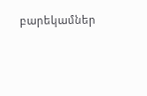բարեկամներ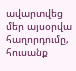ավարտվեց մեր այսօրվա հաղորդումը, հուսանք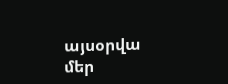այսօրվա մեր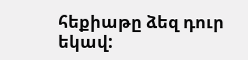հեքիաթը ձեզ դուր եկավ: